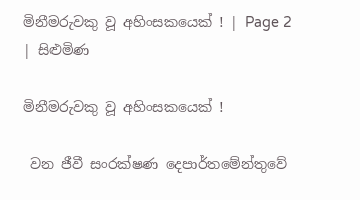මිනීමරුවකු වූ අහිංසකයෙක් ! | Page 2 | සිළුමිණ

මිනීමරුවකු වූ අහිංසකයෙක් !

 වන ජීවී සංරක්ෂණ දෙපාර්තමේන්තුවේ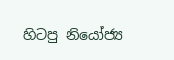හිටපු නියෝජ්‍ය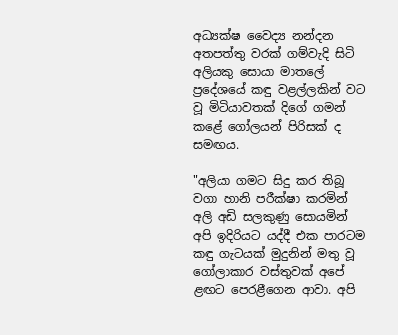අධ්‍යක්ෂ වෛද්‍ය නන්දන අතපත්තු වරක් ගම්වැදි සිටි අලියකු සොයා මාතලේ ප්‍රදේශයේ කඳු වළල්ලකින් වට වූ මිටියාවතක් දිගේ ගමන් කළේ ගෝලයන් පිරිසක් ද සමඟය.

"අලියා ගමට සිදු කර තිබූ වගා හානි පරීක්ෂා කරමින් අලි අඩි සලකුණු සොයමින් අපි ඉදිරියට යද්දී එක පාරටම කඳු ගැටයක් මුදුනින් මතු වූ ගෝලාකාර වස්තුවක් අපේ ළඟට පෙරළීගෙන ආවා. අපි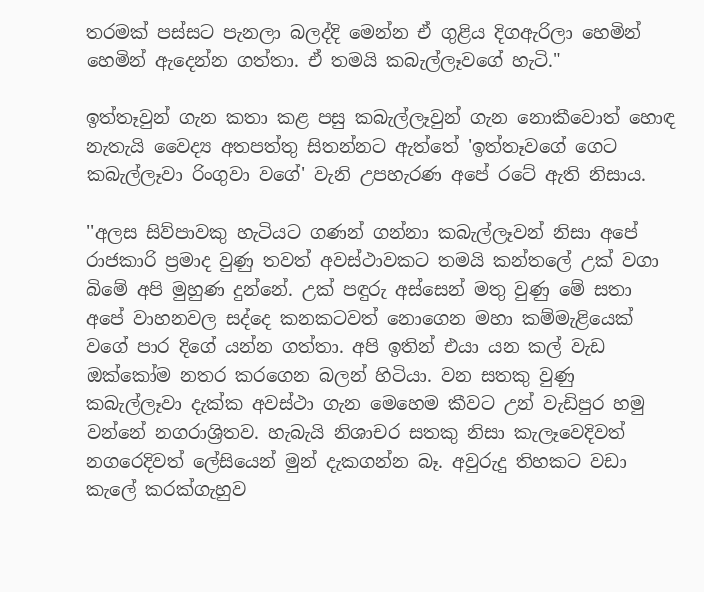තරමක් පස්සට පැනලා බලද්දි මෙන්න ඒ ගුළිය දිගඇරිලා හෙමින් හෙමින් ඇදෙන්න ගත්තා. ඒ තමයි කබැල්ලෑවගේ හැටි."

ඉත්තෑවුන් ගැන කතා කළ පසු කබැල්ලෑවුන් ගැන නොකීවොත් හොඳ නැතැයි වෛද්‍ය අතපත්තු සිතන්නට ඇත්තේ 'ඉත්තෑවගේ ගෙට කබැල්ලෑවා රිංගුවා වගේ' වැනි උපහැරණ අපේ රටේ ඇති නිසාය.

''අලස සිව්පාවකු හැටියට ගණන් ගන්නා කබැල්ලෑවන් නිසා අපේ රාජකාරි ප්‍රමාද වුණු තවත් අවස්ථාවකට තමයි කන්තලේ උක් වගා බිමේ අපි මුහුණ දුන්නේ. උක් පඳුරු අස්සෙන් මතු වුණු මේ සතා අපේ වාහනවල සද්දෙ කනකටවත් නොගෙන මහා කම්මැළියෙක් වගේ පාර දිගේ යන්න ගත්තා. අපි ඉතින් එයා යන කල් වැඩ ඔක්කෝම නතර කරගෙන බලන් හිටියා. වන සතකු වුණු කබැල්ලෑවා දැක්ක අවස්ථා ගැන මෙහෙම කීවට උන් වැඩිපුර හමු වන්නේ නගරාශ්‍රිතව. හැබැයි නිශාචර සතකු නිසා කැලෑවෙදිවත් නගරෙදිවත් ලේසියෙන් මුන් දැකගන්න බෑ. අවුරුදු තිහකට වඩා කැලේ කරක්ගැහුව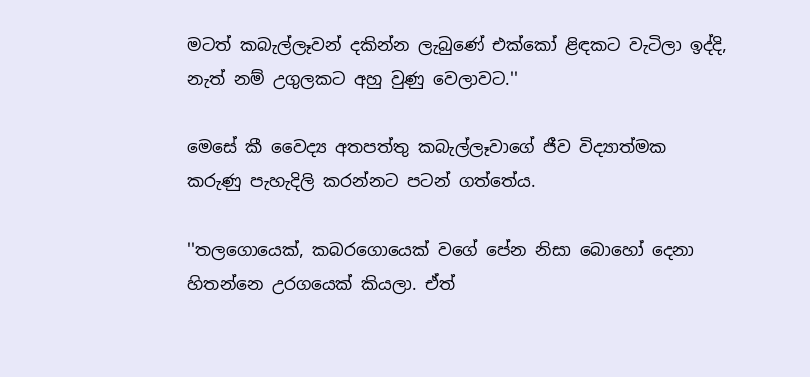මටත් කබැල්ලෑවන් දකින්න ලැබුණේ එක්කෝ ළිඳකට වැටිලා ඉද්දි, නැත් නම් උගුලකට අහු වුණු වෙලාවට.''

මෙසේ කී වෛද්‍ය අතපත්තු කබැල්ලෑවාගේ ජීව විද්‍යාත්මක කරුණු පැහැදිලි කරන්නට පටන් ගත්තේය.

''තලගොයෙක්, කබරගොයෙක් වගේ පේන නිසා බොහෝ දෙනා හිතන්නෙ උරගයෙක් කියලා. ඒත්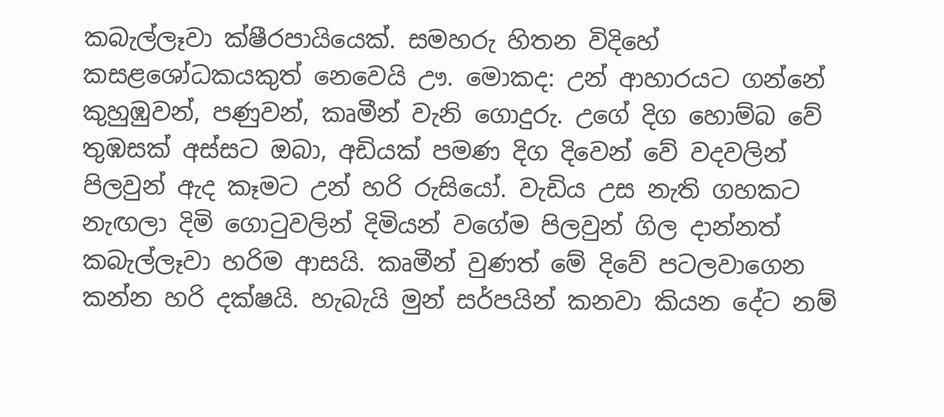කබැල්ලෑවා ක්ෂීරපායියෙක්. සමහරු හිතන විදිහේ කසළශෝධකයකුත් නෙවෙයි ඌ. මොකද: උන් ආහාරයට ගන්නේ කුහුඹුවන්, පණුවන්, කෘමීන් වැනි ගොදුරු. උගේ දිග හොම්බ වේ තුඹසක් අස්සට ඔබා, අඩියක් පමණ දිග දිවෙන් වේ වදවලින් පිලවුන් ඇද කෑමට උන් හරි රුසියෝ. වැඩිය උස නැති ගහකට නැඟලා දිමි ගොටුවලින් දිමියන් වගේම පිලවුන් ගිල දාන්නත් කබැල්ලෑවා හරිම ආසයි. කෘමීන් වුණත් මේ දිවේ පටලවාගෙන කන්න හරි දක්ෂයි. හැබැයි මුන් සර්පයින් කනවා කියන දේට නම්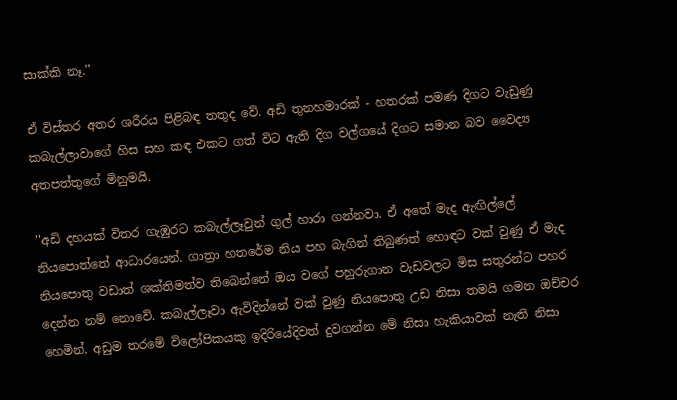සාක්කි නෑ.''

ඒ විස්තර අතර ශරීරය පිළිබඳ තතුද වේ. අඩි තුනහමාරක් - හතරක් පමණ දිගට වැඩුණු කබැල්ලාවාගේ හිස සහ කඳ එකට ගත් විට ඇති දිග වල්ගයේ දිගට සමාන බව වෛද්‍ය අතපත්තුගේ මිනුමයි.

''අඩි දහයක් විතර ගැඹුරට කබැල්ලෑවුන් ගුල් හාරා ගන්නවා. ඒ අතේ මැද ඇඟිල්ලේ නියපොත්තේ ආධාරයෙන්. ගාත්‍රා හතරේම නිය පහ බැගින් තිබුණත් හොඳට වක් වුණු ඒ මැද නියපොතු වඩාත් ශක්තිමත්ව තිබෙන්නේ ඔය වගේ පහුරුගාන වැඩවලට මිස සතුරන්ට පහර දෙන්න නම් නොවේ. කබැල්ලෑවා ඇවිදින්නේ වක් වුණු නියපොතු උඩ නිසා තමයි ගමන ඔච්චර හෙමින්. අඩුම තරමේ විලෝපිකයකු ඉදිරියේදිවත් දුවගන්න මේ නිසා හැකියාවක් නැති නිසා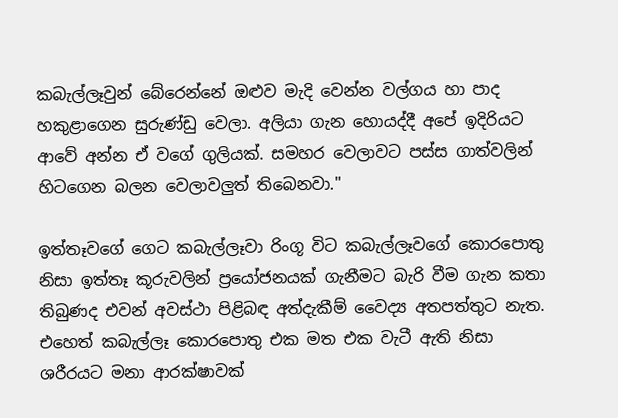කබැල්ලෑවුන් බේරෙන්නේ ඔළුව මැදි වෙන්න වල්ගය හා පාද හකුළාගෙන සුරුණ්ඩු වෙලා. අලියා ගැන හොයද්දී අපේ ඉදිරියට ආවේ අන්න ඒ වගේ ගුලියක්. සමහර වෙලාවට පස්ස ගාත්වලින් හිටගෙන බලන වෙලාවලුත් තිබෙනවා.''

ඉත්තෑවගේ ගෙට කබැල්ලෑවා රිංගූ විට කබැල්ලෑවගේ කොරපොතු නිසා ඉත්තෑ කූරුවලින් ප්‍රයෝජනයක් ගැනීමට බැරි වීම ගැන කතා තිබුණද එවන් අවස්ථා පිළිබඳ අත්දැකීම් වෛද්‍ය අතපත්තුට නැත. එහෙත් කබැල්ලෑ කොරපොතු එක මත එක වැටී ඇති නිසා ශරීරයට මනා ආරක්ෂාවක්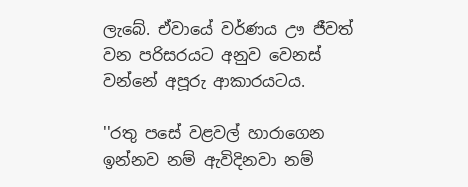ලැබේ. ඒවායේ වර්ණය ඌ ජීවත් වන පරිසරයට අනුව වෙනස් වන්නේ අපූරු ආකාරයටය.

''රතු පසේ වළවල් හාරාගෙන ඉන්නව නම් ඇවිදිනවා නම්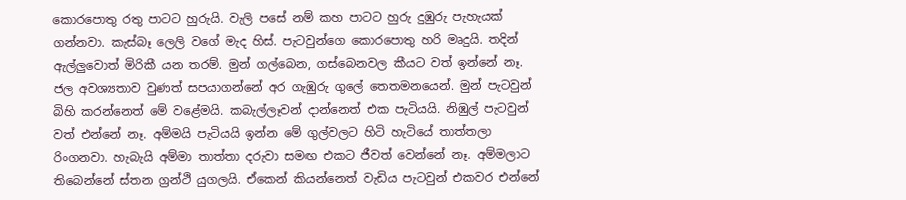කොරපොතු රතු පාටට හුරුයි. වැලි පසේ නම් කහ පාටට හුරු දුඹුරු පැහැයක් ගන්නවා. කැස්බෑ ලෙලි වගේ මැද හිස්. පැටවුන්ගෙ කොරපොතු හරි මෘදුයි. තදින් ඇල්ලුවොත් මිරිකී යන තරම්. මුන් ගල්බෙන, ගස්බෙනවල කීයට වත් ඉන්නේ නෑ. ජල අවශ්‍යතාව වුණත් සපයාගන්නේ අර ගැඹුරු ගුලේ තෙතමනයෙන්. මුන් පැටවුන් බිහි කරන්නෙත් මේ වළේමයි. කබැල්ලෑවන් දාන්නෙත් එක පැටියයි. නිඹුල් පැටවුන් වත් එන්නේ නෑ. අම්මයි පැටියයි ඉන්න මේ ගුල්වලට හිටි හැටියේ තාත්තලා රිංගනවා. හැබැයි අම්මා තාත්තා දරුවා සමඟ එකට ජීවත් වෙන්නේ නෑ. අම්මලාට තිබෙන්නේ ස්තන ග්‍රන්ථි යුගලයි. ඒකෙන් කියන්නෙත් වැඩිය පැටවුන් එකවර එන්නේ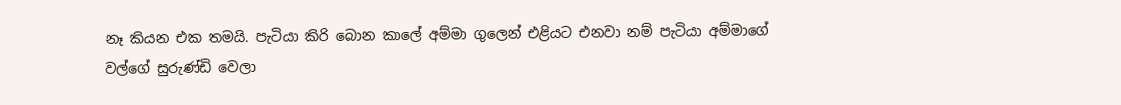නෑ කියන එක තමයි. පැටියා කිරි බොන කාලේ අම්මා ගුලෙන් එළියට එනවා නම් පැටියා අම්මාගේ වල්ගේ සුරුණ්ඩි වෙලා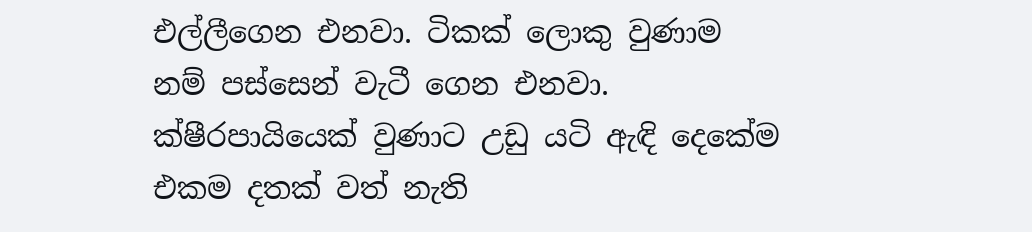එල්ලීගෙන එනවා. ටිකක් ලොකු වුණාම නම් පස්සෙන් වැටී ගෙන එනවා. ක්ෂීරපායියෙක් වුණාට උඩු යටි ඇඳි දෙකේම එකම දතක් වත් නැති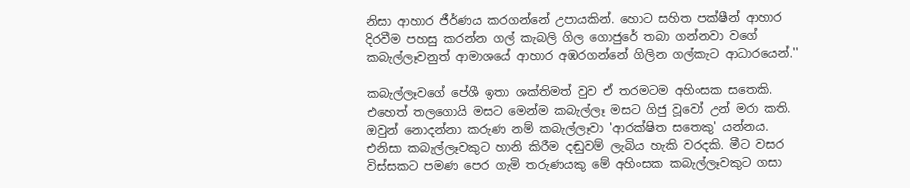නිසා ආහාර ජීර්ණය කරගන්නේ උපායකින්. හොට සහිත පක්ෂීන් ආහාර දිරවීම පහසු කරන්න ගල් කැබලි ගිල ගොජුරේ තබා ගන්නවා වගේ කබැල්ලෑවනුත් ආමාශයේ ආහාර අඹරගන්නේ ගිලින ගල්කැට ආධාරයෙන්.''

කබැල්ලෑවගේ පේශී ඉතා ශක්තිමත් වුව ඒ තරමටම අහිංසක සතෙකි. එහෙත් තලගොයි මසට මෙන්ම කබැල්ලෑ මසට ගිජු වූවෝ උන් මරා කති. ඔවුන් නොදන්නා කරුණ නම් කබැල්ලෑවා 'ආරක්ෂිත සතෙකු' යන්නය. එනිසා කබැල්ලෑවකුට හානි කිරීම දඬුවම් ලැබිය හැකි වරදකි. මීට වසර විස්සකට පමණ පෙර ගැමි තරුණයකු මේ අහිංසක කබැල්ලෑවකුට ගසා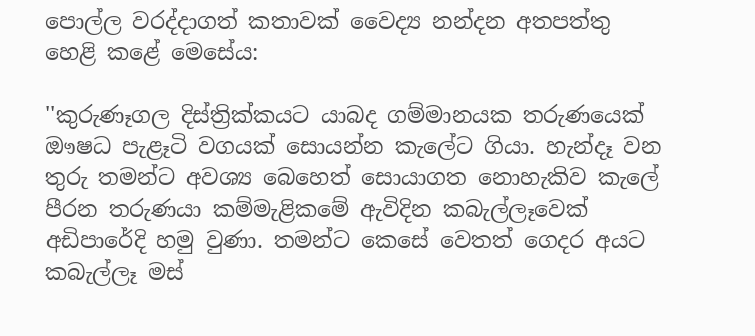පොල්ල වරද්දාගත් කතාවක් වෛද්‍ය නන්දන අතපත්තු හෙළි කළේ මෙසේය:

''කුරුණෑගල දිස්ත්‍රික්කයට යාබද ගම්මානයක තරුණයෙක් ඖෂධ පැළෑටි වගයක් සොයන්න කැලේට ගියා. හැන්දෑ වන තුරු තමන්ට අවශ්‍ය බෙහෙත් සොයාගත නොහැකිව කැලේ පීරන තරුණයා කම්මැළිකමේ ඇවිදින කබැල්ලෑවෙක් අඩිපාරේදි හමු වුණා. තමන්ට කෙසේ වෙතත් ගෙදර අයට කබැල්ලෑ මස්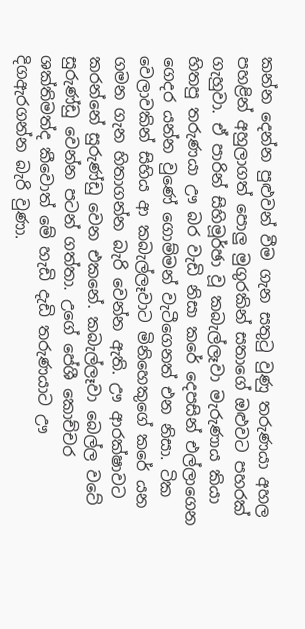කන්න දෙන්න පුළුවන් වීම ගැන සතුටු වුණු තරුණයා අහල පහළින් අහුලාගත් පොලු මුගුරකින් සතාගේ ඔළුවට පහරක් ගැහුවා. ඒ පාරින් සිහිමූර්ඡා වූ කබැල්ලෑවා මැරුණාය කියා හිතපු තරුණයා ඌ බර වැඩි නිසා කරේ දෙපසින් එල්ලාගෙන ගෙදර යන්න වුණේ ගොම්මන් වැටීගෙනත් එන නිසා. ටික වෙලාවකින් සිහිය ආ කබැල්ලෑවාට මිනිහෙකුගේ කරේ යන ගමන ගැන හිතාගන්න බැරි වෙන්න ඇති. ඌ ආරක්ෂාවට කරන්නේ සුරුණ්ඩු වෙන එකනේ. කබැල්ලෑවා බෙල්ල වටේ සුරුණ්ඩු වෙන්න පටන් ගත්තා. උගේ පේශී කොච්චර ශක්තිමත්ද කීවොත් මේ හැඩි දැඩි තරුණයාට ඌ දිගඇරගන්න බැරි වුණා.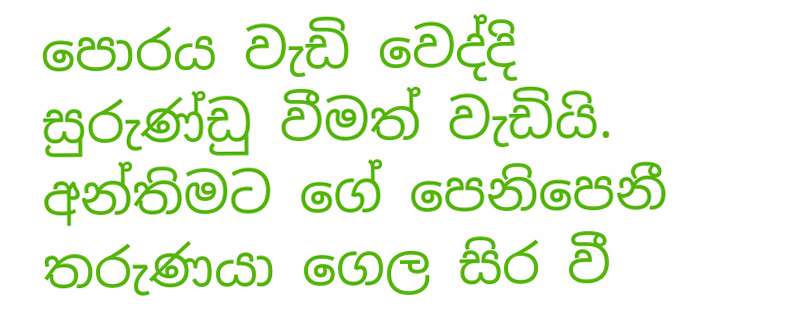පොරය වැඩි වෙද්දි සුරුණ්ඩු වීමත් වැඩියි. අන්තිමට ගේ පෙනිපෙනී තරුණයා ගෙල සිර වී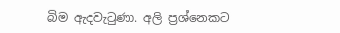බිම ඇදවැටුණා. අලි ප්‍රශ්නෙකට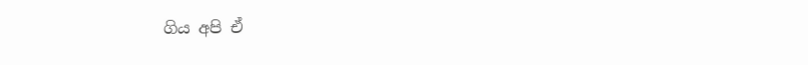ගිය අපි ඒ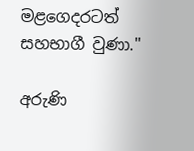මළගෙදරටත් සහභාගී වුණා.''

අරුණි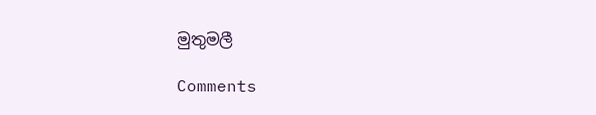මුතුමලී

Comments